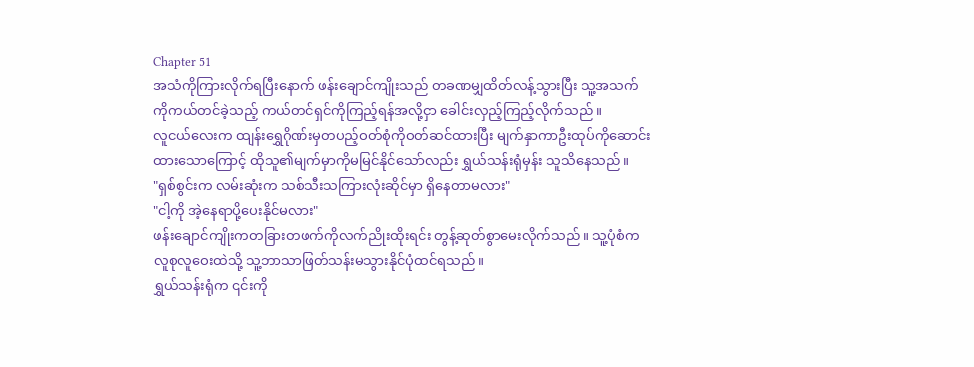Chapter 51
အသံကိုကြားလိုက်ရပြီးနောက် ဖန်းချောင်ကျိုးသည် တခဏမျှထိတ်လန့်သွားပြီး သူ့အသက်ကိုကယ်တင်ခဲ့သည့် ကယ်တင်ရှင်ကိုကြည့်ရန်အလို့ငှာ ခေါင်းလှည့်ကြည့်လိုက်သည်။
လူငယ်လေးက ထျန်းရွှေဂိုဏ်းမှတပည့်ဝတ်စုံကိုဝတ်ဆင်ထားပြီး မျက်နှာကာဦးထုပ်ကိုဆောင်းထားသောကြောင့် ထိုသူ၏မျက်မှာကိုမမြင်နိုင်သော်လည်း ရွှယ်သန်းရုံမှန်း သူသိနေသည်။
"ရှစ်စွင်းက လမ်းဆုံးက သစ်သီးသကြားလုံးဆိုင်မှာ ရှိနေတာမလား"
"ငါ့ကို အဲ့နေရာပို့ပေးနိုင်မလား"
ဖန်းချောင်ကျိုးကတခြားတဖက်ကိုလက်ညိုးထိုးရင်း တွန့်ဆုတ်စွာမေးလိုက်သည်။ သူ့ပုံစံက လူစုလူဝေးထဲသို့ သူ့ဘာသာဖြတ်သန်းမသွားနိုင်ပုံထင်ရသည်။
ရွှယ်သန်းရုံက ၎င်းကို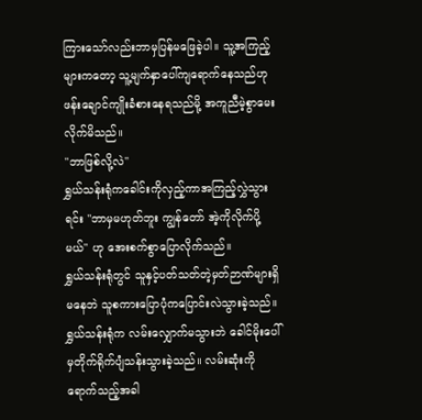ကြားသော်လည်းဘာမှပြန်မဖြေခဲ့ပါ။ သူ့အကြည့်များကတော့ သူ့မျက်နှာပေါ်ကျရောက်နေသည်ဟု ဖန်းချောင်ကျိုးခံစားနေရသည်မို့ အကူညီမဲ့စွာမေးလိုက်မိသည်။
"ဘာဖြစ်လို့လဲ"
ရွှယ်သန်းရုံကခေါင်းကိုလှည့်ကာအကြည့်လွှဲသွားရင်း "ဘာမှမဟုတ်ဘူး ကျွန်တော် အဲ့ကိုလိုက်ပို့မယ်" ဟု အေးစက်စွာပြောလိုက်သည်။
ရွှယ်သန်းရုံတွင် သူနှင့်ပတ်သတ်တဲ့မှတ်ဉာဏ်များရှိမနေဘဲ သူစကားပြောပုံကပြောင်းလဲသွားခဲ့သည်။
ရွှယ်သန်းရုံက လမ်းလျှောက်မသွားဘဲ ခေါင်မိုးပေါ်မှတိုက်ရိုက်ပျံသန်းသွားခဲ့သည်။ လမ်းဆုံးကိုရောက်သည့်အခါ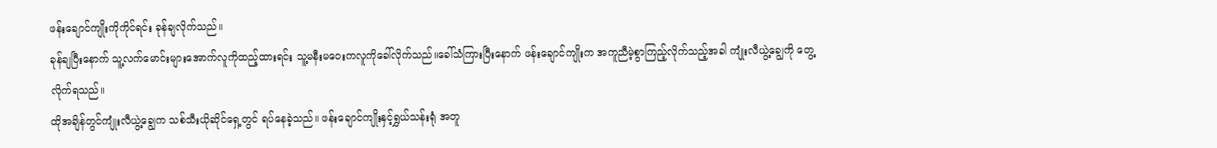ဖန်းချောင်ကျိုးကိုကိုင်ရင်း ခုန်ချလိုက်သည်။
ခုန်ချပြီးနောက် သူ့လက်မောင်းများအောက်လူကိုထည့်ထားရင်း သူ့မနီးမဝေးကလူကိုခေါ်လိုက်သည်။ခေါ်သံကြားပြီးနောက် ဖန်းချောင်ကျိုးက အကူညီမဲ့စွာကြည့်လိုက်သည့်အခါ ကျုံးလီယွဲ့ချွေကို တွေ့လိုက်ရသည်။
ထိုအချိန်တွင်ကျုံးလီယွဲ့ချွေက သစ်သီးယိုဆိုင်ရှေ့တွင် ရပ်နေခဲ့သည်။ ဖန်းချောင်ကျိုးနှင့်ရွှယ်သန်းရုံ အတူ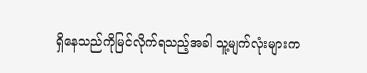ရှိနေသည်ကိုမြင်လိုက်ရသည့်အခါ သူ့မျက်လုံးများက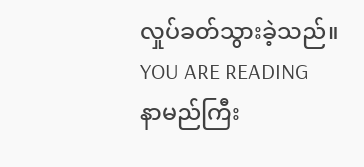လှုပ်ခတ်သွားခဲ့သည်။
YOU ARE READING
နာမည်ကြီး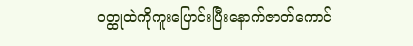ဝတ္ထုထဲကိုကူးပြောင်းပြီးနောက်ဇာတ်ကောင်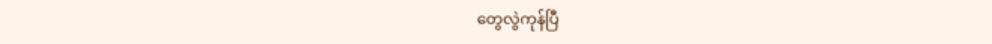တွေလွဲကုန်ပြီ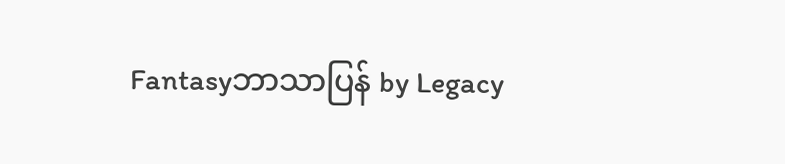Fantasyဘာသာပြန် by Legacy